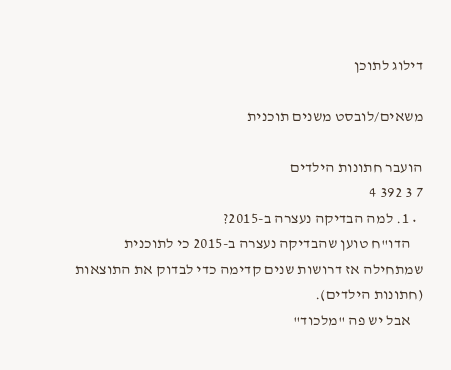דילוג לתוכן

משאים/לובסט משנים תוכנית

הועבר חתונות הילדים
7 3 392 4
  • 1. למה הבדיקה נעצרה ב-2015?
    הדו"ח טוען שהבדיקה נעצרה ב-2015 כי לתוכנית שמתחילה אז דרושות שנים קדימה כדי לבדוק את התוצאות (חתונות הילדים).
    אבל יש פה "מלכוד"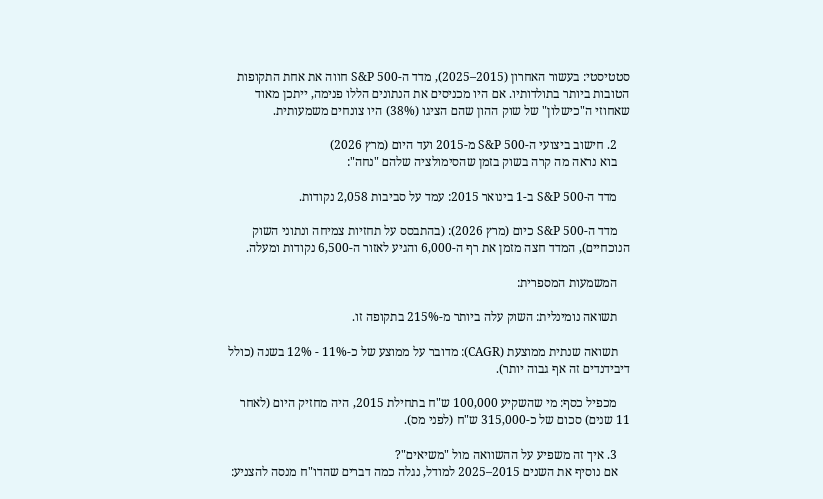סטטיסטי: בעשור האחרון (2015–2025), מדד ה-S&P 500 חווה את אחת התקופות הטובות ביותר בתולדותיו. אם היו מכניסים את הנתונים הללו פנימה, ייתכן מאוד שאחוזי ה"כישלון" של שוק ההון שהם הציגו (38%) היו צונחים משמעותית.

    2. חישוב ביצועי ה-S&P 500 מ-2015 ועד היום (מרץ 2026)
    בוא נראה מה קרה בשוק בזמן שהסימולציה שלהם "נחה":

    מדד ה-S&P 500 ב-1 בינואר 2015: עמד על סביבות 2,058 נקודות.

    מדד ה-S&P 500 כיום (מרץ 2026): (בהתבסס על תחזיות צמיחה ונתוני השוק הנוכחיים), המדד חצה מזמן את רף ה-6,000 והגיע לאזור ה-6,500 נקודות ומעלה.

    המשמעות המספרית:

    תשואה נומינלית: השוק עלה ביותר מ-215% בתקופה זו.

    תשואה שנתית ממוצעת (CAGR): מדובר על ממוצע של כ-11% - 12% בשנה (כולל דיבידנדים זה אף גבוה יותר).

    מכפיל כסף: מי שהשקיע 100,000 ש"ח בתחילת 2015, היה מחזיק היום (לאחר 11 שנים) סכום של כ-315,000 ש"ח (לפני מס).

    3. איך זה משפיע על ההשוואה מול "משיאים"?
    אם נוסיף את השנים 2015–2025 למודל, נגלה כמה דברים שהדו"ח מנסה להצניע: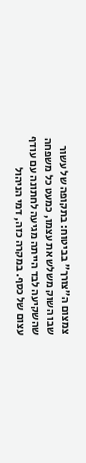צמצום ה"צורך" בביטוח: בתקופה של עשור שבו השוק משלש את עצמו, כמעט כל משפחה שהשקיעה לבד הייתה מגיעה לחתונה עם עודף עצום של כסף. במקרה כזה, דמי הניהול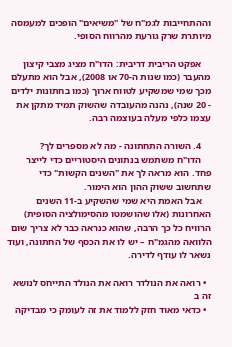וההתחייבות לגמ"ח של "משיאים" הופכים למעמסה מיותרת שרק גורעת מהרווח הסופי.

    אפקט הריבית דריבית: הדו"ח מציג מצבי קיצון מהעבר (כמו שנות ה-70 או 2008), אבל הוא מתעלם מכך שמי שמשקיע לטווח ארוך (כמו בחתונות ילדים - 20 שנה), נהנה מהעובדה שהשוק תמיד מתקן את עצמו כלפי מעלה בעוצמה רבה.

    4. השורה התחתונה - מה לא מספרים לך?
    הדו"ח משתמש בנתונים היסטוריים כדי לייצר פחד. הוא מראה לך את "השנים הקשות" כדי שתחשוב ששוק ההון הוא הימור.
    אבל האמת היא שמי שהשקיע ב-11 השנים האחרונות (אלו שהושמטו מהסימולציה הסופית) הרוויח כל כך הרבה, שהוא כנראה כבר לא צריך שום הלוואה מהגמ"ח – יש לו את הכסף של החתונה, ועוד נשאר לו עודף לדירה.

  • רואה את הנולדר רואה את הנולד התייחס לנושא זה ב
  • כדאי מאוד חזק ללמוד את זה לעומק כי מבדיקה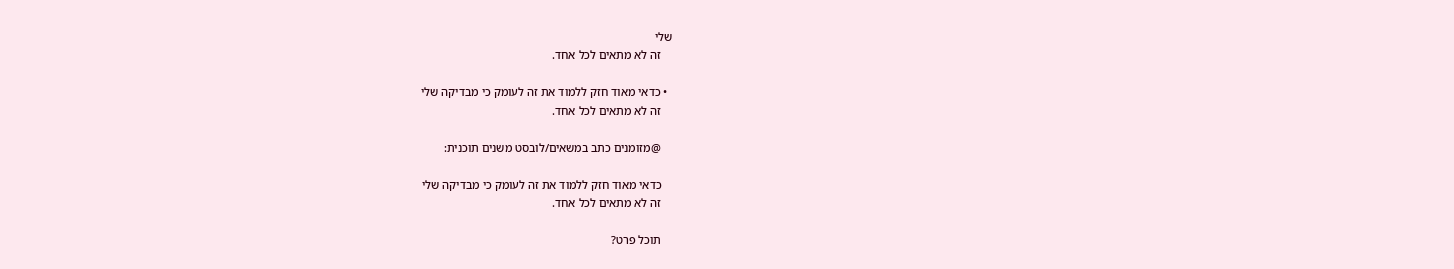שלי
    זה לא מתאים לכל אחד.

  • כדאי מאוד חזק ללמוד את זה לעומק כי מבדיקה שלי
    זה לא מתאים לכל אחד.

    @מזומנים כתב במשאים/לובסט משנים תוכנית:

    כדאי מאוד חזק ללמוד את זה לעומק כי מבדיקה שלי
    זה לא מתאים לכל אחד.

    תוכל פרט?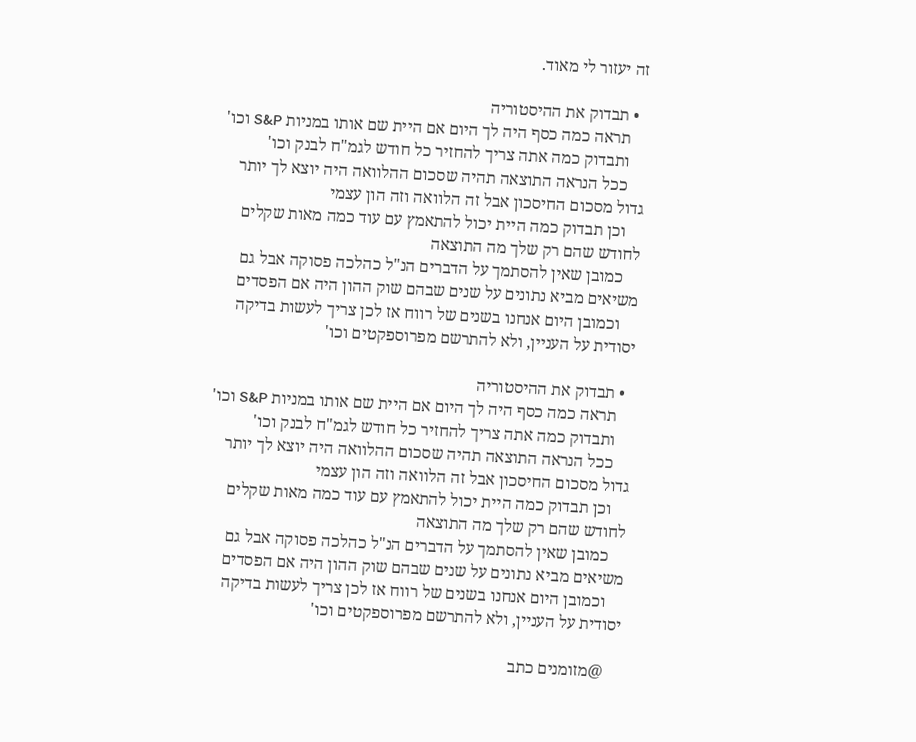זה יעזור לי מאוד.

  • תבדוק את ההיסטוריה
    תראה כמה כסף היה לך היום אם היית שם אותו במניות S&P וכו'
    ותבדוק כמה אתה צריך להחזיר כל חודש לגמ"ח לבנק וכו'
    ככל הנראה התוצאה תהיה שסכום ההלוואה היה יוצא לך יותר גדול מסכום החיסכון אבל זה הלוואה וזה הון עצמי
    וכן תבדוק כמה היית יכול להתאמץ עם עוד כמה מאות שקלים לחודש שהם רק שלך מה התוצאה
    כמובן שאין להסתמך על הדברים הנ"ל כהלכה פסוקה אבל גם משיאים מביא נתונים על שנים שבהם שוק ההון היה אם הפסדים
    וכמובן היום אנחנו בשנים של רווח אז לכן צריך לעשות בדיקה יסודית על העניין, ולא להתרשם מפרוספקטים וכו'

  • תבדוק את ההיסטוריה
    תראה כמה כסף היה לך היום אם היית שם אותו במניות S&P וכו'
    ותבדוק כמה אתה צריך להחזיר כל חודש לגמ"ח לבנק וכו'
    ככל הנראה התוצאה תהיה שסכום ההלוואה היה יוצא לך יותר גדול מסכום החיסכון אבל זה הלוואה וזה הון עצמי
    וכן תבדוק כמה היית יכול להתאמץ עם עוד כמה מאות שקלים לחודש שהם רק שלך מה התוצאה
    כמובן שאין להסתמך על הדברים הנ"ל כהלכה פסוקה אבל גם משיאים מביא נתונים על שנים שבהם שוק ההון היה אם הפסדים
    וכמובן היום אנחנו בשנים של רווח אז לכן צריך לעשות בדיקה יסודית על העניין, ולא להתרשם מפרוספקטים וכו'

    @מזומנים כתב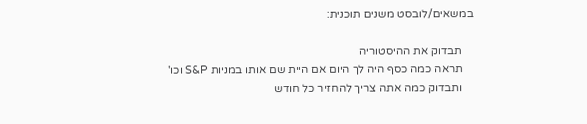במשאים/לובסט משנים תוכנית:

    תבדוק את ההיסטוריה
    תראה כמה כסף היה לך היום אם היית שם אותו במניות S&P וכו'
    ותבדוק כמה אתה צריך להחזיר כל חודש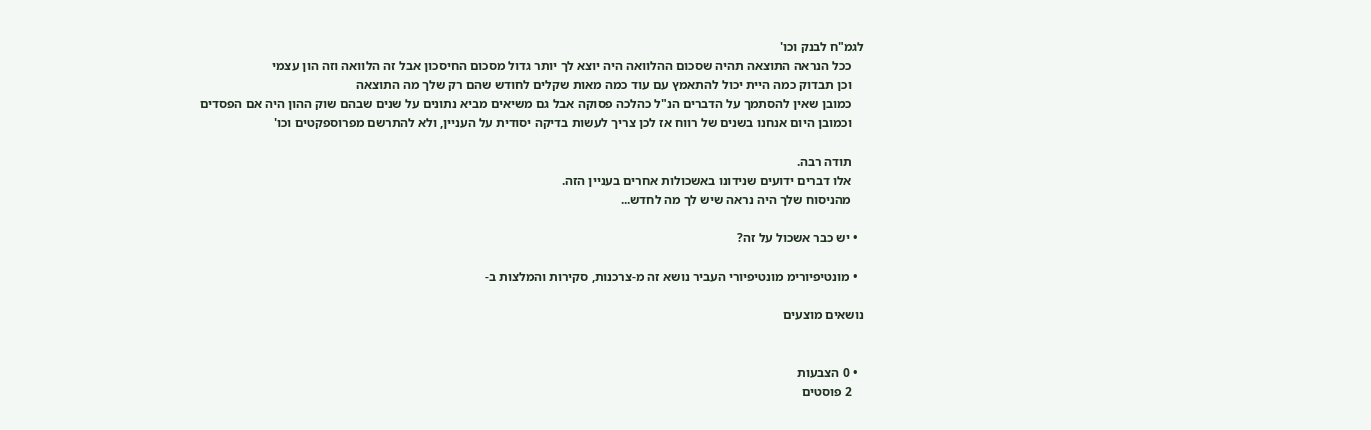לגמ"ח לבנק וכו'
    ככל הנראה התוצאה תהיה שסכום ההלוואה היה יוצא לך יותר גדול מסכום החיסכון אבל זה הלוואה וזה הון עצמי
    וכן תבדוק כמה היית יכול להתאמץ עם עוד כמה מאות שקלים לחודש שהם רק שלך מה התוצאה
    כמובן שאין להסתמך על הדברים הנ"ל כהלכה פסוקה אבל גם משיאים מביא נתונים על שנים שבהם שוק ההון היה אם הפסדים
    וכמובן היום אנחנו בשנים של רווח אז לכן צריך לעשות בדיקה יסודית על העניין, ולא להתרשם מפרוספקטים וכו'

    תודה רבה.
    אלו דברים ידועים שנידונו באשכולות אחרים בעניין הזה.
    מהניסוח שלך היה נראה שיש לך מה לחדש...

  • יש כבר אשכול על זה?

  • מונטיפיורימ מונטיפיורי העביר נושא זה מ-צרכנות, סקירות והמלצות ב-

נושאים מוצעים


  • 0 הצבעות
    2 פוסטים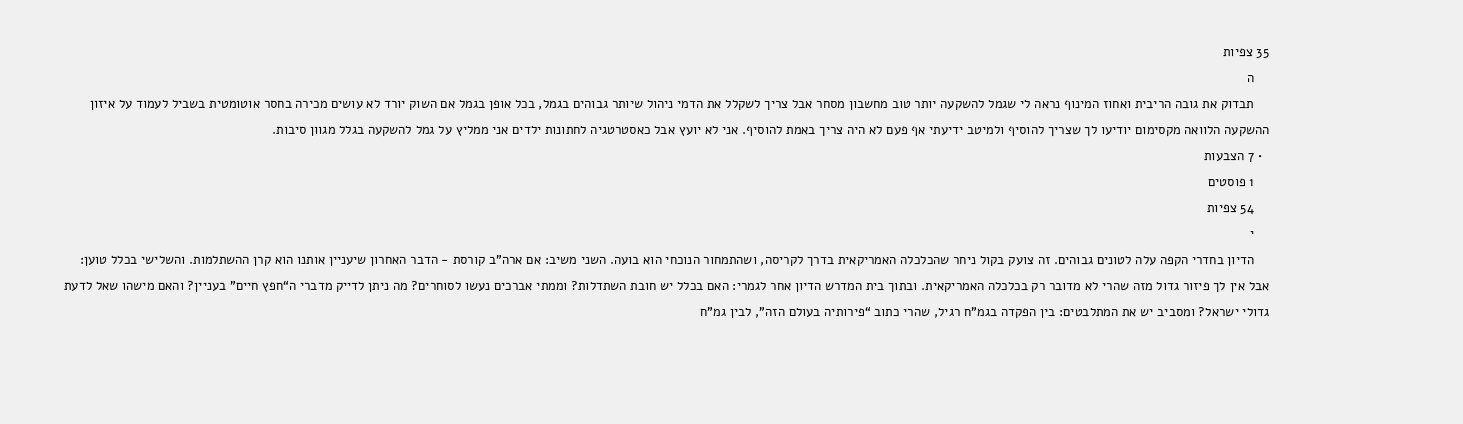35 צפיות
    ה
    תבדוק את גובה הריבית ואחוז המינוף נראה לי שגמל להשקעה יותר טוב מחשבון מסחר אבל צריך לשקלל את הדמי ניהול שיותר גבוהים בגמל, בכל אופן בגמל אם השוק יורד לא עושים מכירה בחסר אוטומטית בשביל לעמוד על איזון ההשקעה הלוואה מקסימום יודיעו לך שצריך להוסיף ולמיטב ידיעתי אף פעם לא היה צריך באמת להוסיף. אני לא יועץ אבל כאסטרטגיה לחתונות ילדים אני ממליץ על גמל להשקעה בגלל מגוון סיבות.
  • 7 הצבעות
    1 פוסטים
    54 צפיות
    י
    הדיון בחדרי הקפה עלה לטונים גבוהים. זה צועק בקול ניחר שהכלכלה האמריקאית בדרך לקריסה, ושהתמחור הנוכחי הוא בועה. השני משיב: אם ארה"ב קורסת - הדבר האחרון שיעניין אותנו הוא קרן ההשתלמות. והשלישי בכלל טוען: אבל אין לך פיזור גדול מזה שהרי לא מדובר רק בכלכלה האמריקאית. ובתוך בית המדרש הדיון אחר לגמרי: האם בכלל יש חובת השתדלות? וממתי אברכים נעשו לסוחרים? מה ניתן לדייק מדברי ה“חפץ חיים” בעניין? והאם מישהו שאל לדעת גדולי ישראל? ומסביב יש את המתלבטים: בין הפקדה בגמ"ח רגיל, שהרי כתוב “פירותיה בעולם הזה”, לבין גמ"ח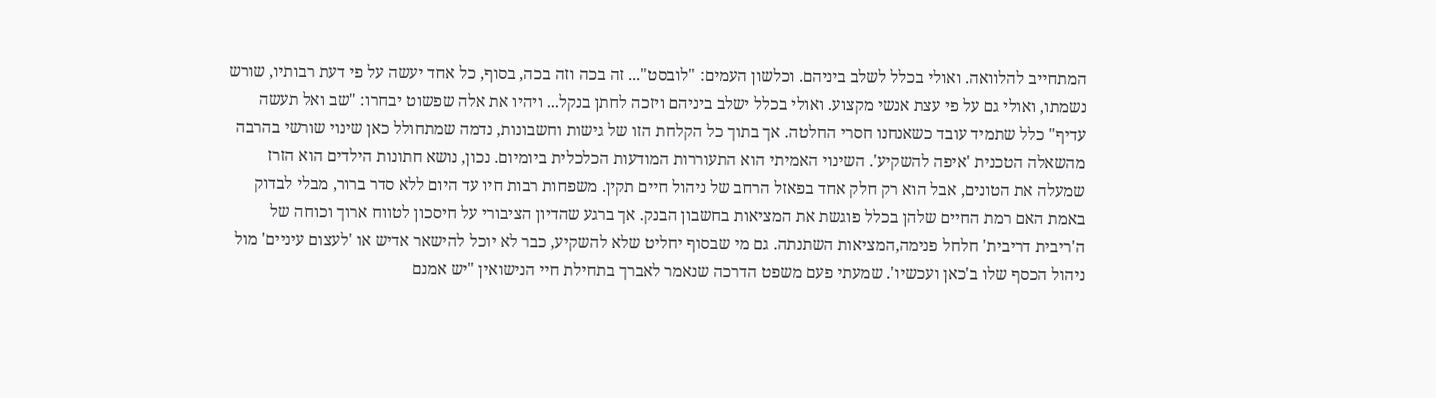המתחייב להלוואה. ואולי בכלל לשלב ביניהם. וכלשון העמים: "לובסט"... זה בכה וזה בכה, בסוף, כל אחד יעשה על פי דעת רבותיו, שורש נשמתו, ואולי גם על פי עצת אנשי מקצוע. ואולי בכלל ישלב ביניהם ויזכה לחתן בנקל... ויהיו את אלה שפשוט יבחרו: "שב ואל תעשה עדיף" כלל שתמיד עובד כשאנחנו חסרי החלטה. אך בתוך כל הקלחת הזו של גישות וחשבונות, נדמה שמתחולל כאן שינוי שורשי בהרבה מהשאלה הטכנית 'איפה להשקיע'. השינוי האמיתי הוא התעוררות המודעות הכלכלית ביומיום. נכון, נושא חתונות הילדים הוא הזרז שמעלה את הטונים, אבל הוא רק חלק אחד בפאזל הרחב של ניהול חיים תקין. משפחות רבות חיו עד היום ללא סדר ברור, מבלי לבדוק באמת האם רמת החיים שלהן בכלל פוגשת את המציאות בחשבון הבנק. אך ברגע שהדיון הציבורי על חיסכון לטווח ארוך וכוחה של ה'ריבית דריבית' חלחל פנימה,המציאות השתנתה. גם מי שבסוף יחליט שלא להשקיע, כבר לא יוכל להישאר אדיש או 'לעצום עיניים' מול ניהול הכסף שלו ב'כאן ועכשיו'. שמעתי פעם משפט הדרכה שנאמר לאברך בתחילת חיי הנישואין "יש אמנם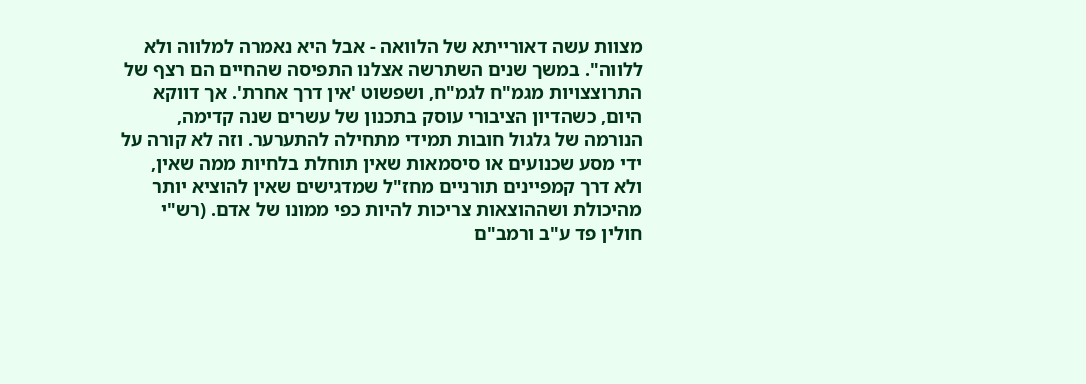מצוות עשה דאורייתא של הלוואה - אבל היא נאמרה למלווה ולא ללווה". במשך שנים השתרשה אצלנו התפיסה שהחיים הם רצף של התרוצצויות מגמ"ח לגמ"ח, ושפשוט 'אין דרך אחרת'. אך דווקא היום, כשהדיון הציבורי עוסק בתכנון של עשרים שנה קדימה, הנורמה של גלגול חובות תמידי מתחילה להתערער. וזה לא קורה על ידי מסע שכנועים או סיסמאות שאין תוחלת בלחיות ממה שאין, ולא דרך קמפיינים תורניים מחז"ל שמדגישים שאין להוציא יותר מהיכולת ושההוצאות צריכות להיות כפי ממונו של אדם. (רש"י חולין פד ע"ב ורמב"ם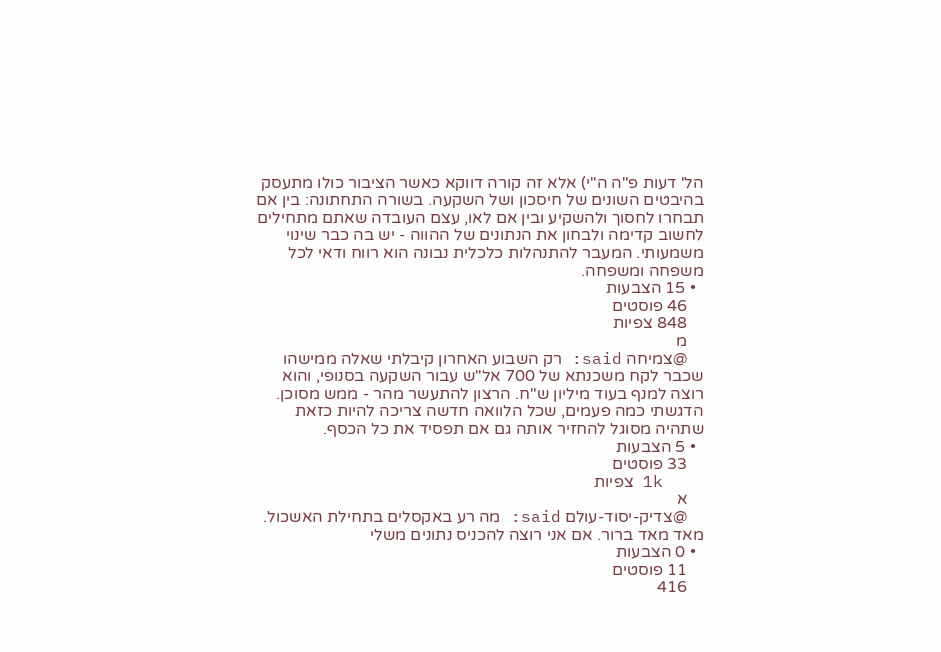הל' דעות פ"ה ה"י) אלא זה קורה דווקא כאשר הציבור כולו מתעסק בהיבטים השונים של חיסכון ושל השקעה. בשורה התחתונה: בין אם תבחרו לחסוך ולהשקיע ובין אם לאו, עצם העובדה שאתם מתחילים לחשוב קדימה ולבחון את הנתונים של ההווה - יש בה כבר שינוי משמעותי. המעבר להתנהלות כלכלית נבונה הוא רווח ודאי לכל משפחה ומשפחה.
  • 15 הצבעות
    46 פוסטים
    848 צפיות
    מ
    @צמיחה said: רק השבוע האחרון קיבלתי שאלה ממישהו שכבר לקח משכנתא של 700 אל"ש עבור השקעה בסנופי, והוא רוצה למנף בעוד מיליון ש"ח. הרצון להתעשר מהר - ממש מסוכן. הדגשתי כמה פעמים, שכל הלוואה חדשה צריכה להיות כזאת שתהיה מסוגל להחזיר אותה גם אם תפסיד את כל הכסף.
  • 5 הצבעות
    33 פוסטים
    1k צפיות
    א
    @צדיק-יסוד-עולם said: מה רע באקסלים בתחילת האשכול. מאד מאד ברור. אם אני רוצה להכניס נתונים משלי
  • 0 הצבעות
    11 פוסטים
    416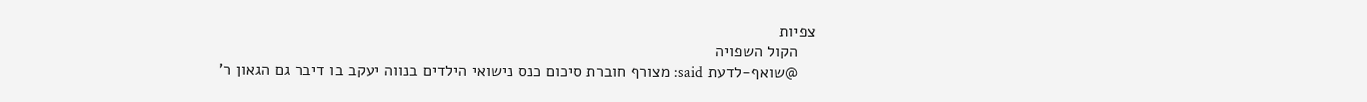צפיות
    הקול השפויה
    @שואף-לדעת said: מצורף חוברת סיכום כנס נישואי הילדים בנווה יעקב בו דיבר גם הגאון ר'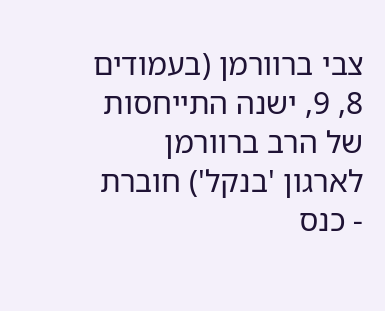צבי ברוורמן (בעמודים 8, 9, ישנה התייחסות של הרב ברוורמן לארגון 'בנקל') חוברת - כנס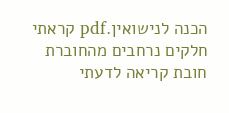הכנה לנישואין.pdf קראתי חלקים נרחבים מהחוברת חובת קריאה לדעתי